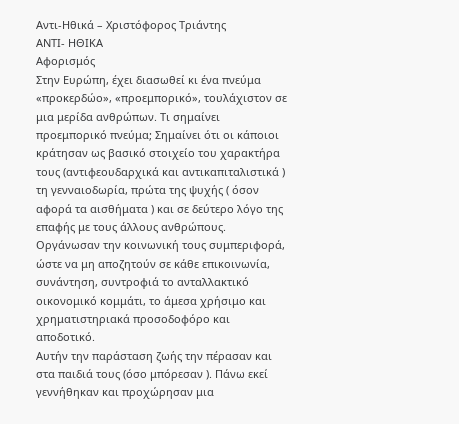Αντι-Ηθικά – Χριστόφορος Τριάντης
ΑΝΤΙ- ΗΘΙΚΑ
Αφορισμός
Στην Ευρώπη, έχει διασωθεί κι ένα πνεύμα «προκερδώο», «προεμπορικό», τουλάχιστον σε μια μερίδα ανθρώπων. Τι σημαίνει προεμπορικό πνεύμα; Σημαίνει ότι οι κάποιοι κράτησαν ως βασικό στοιχείο του χαρακτήρα τους (αντιφεουδαρχικά και αντικαπιταλιστικά ) τη γενναιοδωρία, πρώτα της ψυχής ( όσον αφορά τα αισθήματα ) και σε δεύτερο λόγο της επαφής με τους άλλους ανθρώπους. Οργάνωσαν την κοινωνική τους συμπεριφορά, ώστε να μη αποζητούν σε κάθε επικοινωνία, συνάντηση, συντροφιά το ανταλλακτικό οικονομικό κομμάτι, το άμεσα χρήσιμο και χρηματιστηριακά προσοδοφόρο και αποδοτικό.
Αυτήν την παράσταση ζωής την πέρασαν και στα παιδιά τους (όσο μπόρεσαν ). Πάνω εκεί γεννήθηκαν και προχώρησαν μια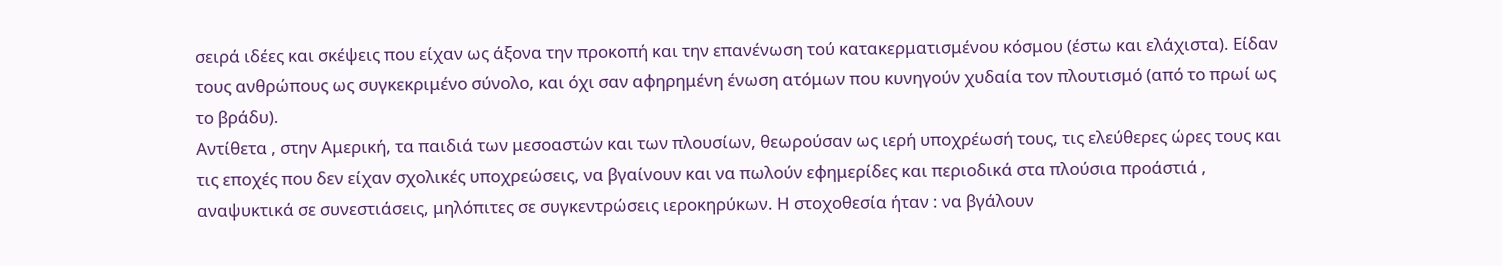σειρά ιδέες και σκέψεις που είχαν ως άξονα την προκοπή και την επανένωση τού κατακερματισμένου κόσμου (έστω και ελάχιστα). Είδαν τους ανθρώπους ως συγκεκριμένο σύνολο, και όχι σαν αφηρημένη ένωση ατόμων που κυνηγούν χυδαία τον πλουτισμό (από το πρωί ως το βράδυ).
Αντίθετα , στην Αμερική, τα παιδιά των μεσοαστών και των πλουσίων, θεωρούσαν ως ιερή υποχρέωσή τους, τις ελεύθερες ώρες τους και τις εποχές που δεν είχαν σχολικές υποχρεώσεις, να βγαίνουν και να πωλούν εφημερίδες και περιοδικά στα πλούσια προάστιά , αναψυκτικά σε συνεστιάσεις, μηλόπιτες σε συγκεντρώσεις ιεροκηρύκων. Η στοχοθεσία ήταν : να βγάλουν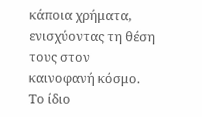κάποια χρήματα, ενισχύοντας τη θέση τους στον καινοφανή κόσμο. Το ίδιο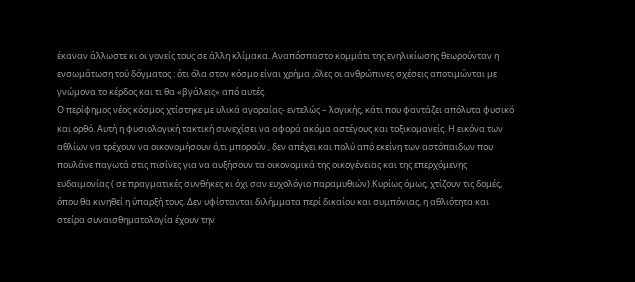έκαναν άλλωστε κι οι γονείς τους σε άλλη κλίμακα. Αναπόσπαστο κομμάτι της ενηλικίωσης θεωρούνταν η ενσωμάτωση τού δόγματος : ότι όλα στον κόσμο είναι χρήμα ,όλες οι ανθρώπινες σχέσεις αποτιμώνται με γνώμονα το κέρδος και τι θα «βγάλεις» από αυτές.
Ο περίφημος νέος κόσμος χτίστηκε με υλικά αγοραίας- εντελώς – λογικής, κάτι που φαντάζει απόλυτα φυσικό και ορθό. Αυτή η φυσιολογική τακτική συνεχίσει να αφορά ακόμα αστέγους και τοξικομανείς. Η εικόνα των αθλίων να τρέχουν να οικονομήσουν ό,τι μπορούν , δεν απέχει και πολύ από εκείνη των αστόπαιδων που πουλάνε παγωτά στις πισίνες για να αυξήσουν τα οικονομικά της οικογένειας και της επερχόμενης ευδαιμονίας ( σε πραγματικές συνθήκες κι όχι σαν ευχολόγιο παραμυθιών).Κυρίως όμως, χτίζουν τις δομές, όπου θα κινηθεί η ύπαρξή τους. Δεν υφίστανται διλήμματα περί δικαίου και συμπόνιας, η αθλιότητα και στείρα συναισθηματολογία έχουν την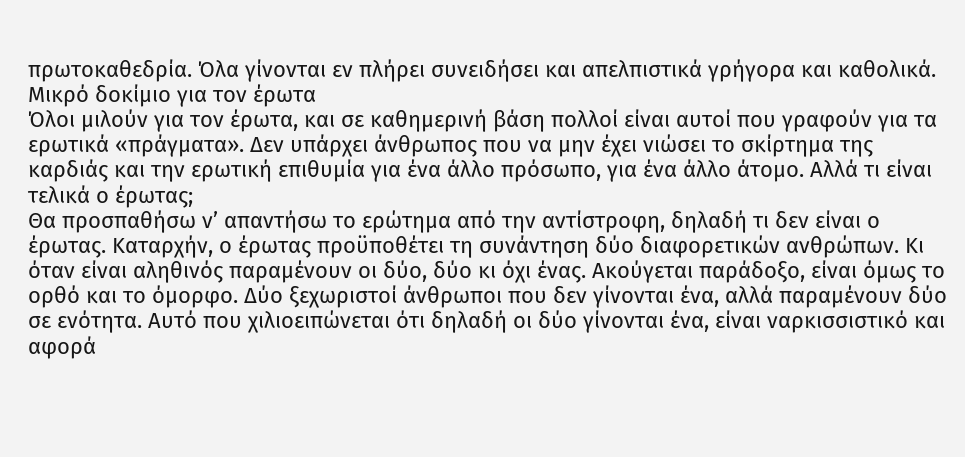πρωτοκαθεδρία. Όλα γίνονται εν πλήρει συνειδήσει και απελπιστικά γρήγορα και καθολικά.
Μικρό δοκίμιο για τον έρωτα
Όλοι μιλούν για τον έρωτα, και σε καθημερινή βάση πολλοί είναι αυτοί που γραφούν για τα ερωτικά «πράγματα». Δεν υπάρχει άνθρωπος που να μην έχει νιώσει το σκίρτημα της καρδιάς και την ερωτική επιθυμία για ένα άλλο πρόσωπο, για ένα άλλο άτομο. Αλλά τι είναι τελικά ο έρωτας;
Θα προσπαθήσω ν’ απαντήσω το ερώτημα από την αντίστροφη, δηλαδή τι δεν είναι ο έρωτας. Καταρχήν, ο έρωτας προϋποθέτει τη συνάντηση δύο διαφορετικών ανθρώπων. Κι όταν είναι αληθινός παραμένουν οι δύο, δύο κι όχι ένας. Ακούγεται παράδοξο, είναι όμως το ορθό και το όμορφο. Δύο ξεχωριστοί άνθρωποι που δεν γίνονται ένα, αλλά παραμένουν δύο σε ενότητα. Αυτό που χιλιοειπώνεται ότι δηλαδή οι δύο γίνονται ένα, είναι ναρκισσιστικό και αφορά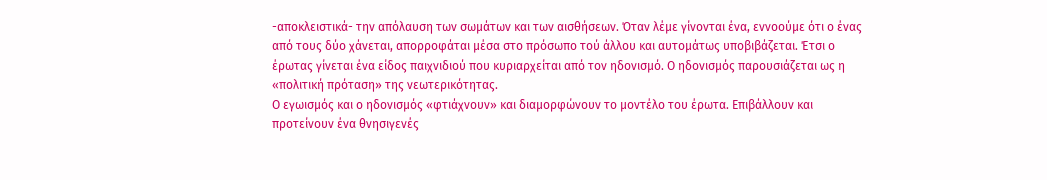-αποκλειστικά- την απόλαυση των σωμάτων και των αισθήσεων. Όταν λέμε γίνονται ένα, εννοούμε ότι ο ένας από τους δύο χάνεται, απορροφάται μέσα στο πρόσωπο τού άλλου και αυτομάτως υποβιβάζεται. Έτσι ο έρωτας γίνεται ένα είδος παιχνιδιού που κυριαρχείται από τον ηδονισμό. Ο ηδονισμός παρουσιάζεται ως η «πολιτική πρόταση» της νεωτερικότητας.
Ο εγωισμός και ο ηδονισμός «φτιάχνουν» και διαμορφώνουν το μοντέλο του έρωτα. Επιβάλλουν και προτείνουν ένα θνησιγενές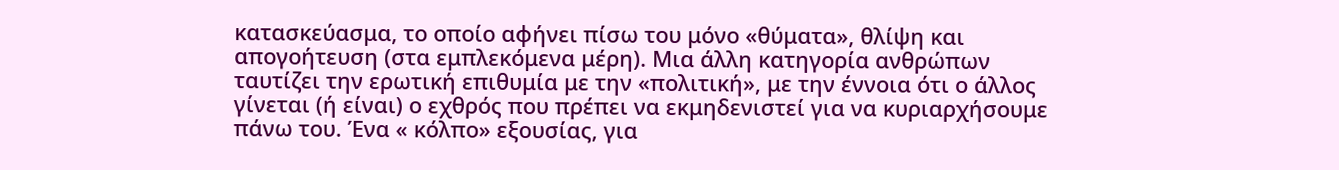κατασκεύασμα, το οποίο αφήνει πίσω του μόνο «θύματα», θλίψη και απογοήτευση (στα εμπλεκόμενα μέρη). Μια άλλη κατηγορία ανθρώπων ταυτίζει την ερωτική επιθυμία με την «πολιτική», με την έννοια ότι ο άλλος γίνεται (ή είναι) ο εχθρός που πρέπει να εκμηδενιστεί για να κυριαρχήσουμε πάνω του. Ένα « κόλπο» εξουσίας, για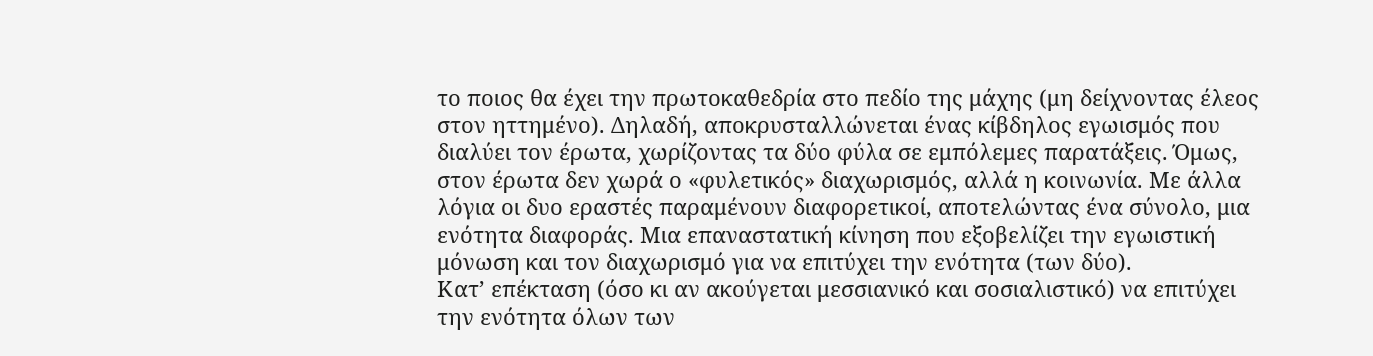το ποιος θα έχει την πρωτοκαθεδρία στο πεδίο της μάχης (μη δείχνοντας έλεος στον ηττημένο). Δηλαδή, αποκρυσταλλώνεται ένας κίβδηλος εγωισμός που διαλύει τον έρωτα, χωρίζοντας τα δύο φύλα σε εμπόλεμες παρατάξεις. Όμως, στον έρωτα δεν χωρά ο «φυλετικός» διαχωρισμός, αλλά η κοινωνία. Με άλλα λόγια οι δυο εραστές παραμένουν διαφορετικοί, αποτελώντας ένα σύνολο, μια ενότητα διαφοράς. Μια επαναστατική κίνηση που εξοβελίζει την εγωιστική μόνωση και τον διαχωρισμό για να επιτύχει την ενότητα (των δύο).
Κατ’ επέκταση (όσο κι αν ακούγεται μεσσιανικό και σοσιαλιστικό) να επιτύχει την ενότητα όλων των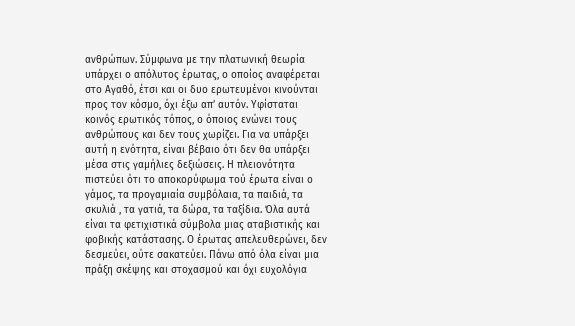ανθρώπων. Σύμφωνα με την πλατωνική θεωρία υπάρχει ο απόλυτος έρωτας, ο οποίος αναφέρεται στο Αγαθό, έτσι και οι δυο ερωτευμένοι κινούνται προς τον κόσμο, όχι έξω απ’ αυτόν. Υφίσταται κοινός ερωτικός τόπος, ο όποιος ενώνει τους ανθρώπους και δεν τους χωρίζει. Για να υπάρξει αυτή η ενότητα, είναι βέβαιο ότι δεν θα υπάρξει μέσα στις γαμήλιες δεξιώσεις. Η πλειονότητα πιστεύει ότι το αποκορύφωμα τού έρωτα είναι ο γάμος, τα προγαμιαία συμβόλαια, τα παιδιά, τα σκυλιά , τα γατιά, τα δώρα, τα ταξίδια. Όλα αυτά είναι τα φετιχιστικά σύμβολα μιας αταβιστικής και φοβικής κατάστασης. Ο έρωτας απελευθερώνει, δεν δεσμεύει, ούτε σακατεύει. Πάνω από όλα είναι μια πράξη σκέψης και στοχασμού και όχι ευχολόγια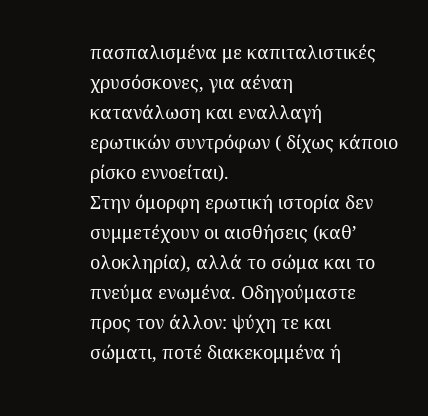πασπαλισμένα με καπιταλιστικές χρυσόσκονες, για αέναη κατανάλωση και εναλλαγή ερωτικών συντρόφων ( δίχως κάποιο ρίσκο εννοείται).
Στην όμορφη ερωτική ιστορία δεν συμμετέχουν οι αισθήσεις (καθ’ ολοκληρία), αλλά το σώμα και το πνεύμα ενωμένα. Οδηγούμαστε προς τον άλλον: ψύχη τε και σώματι, ποτέ διακεκομμένα ή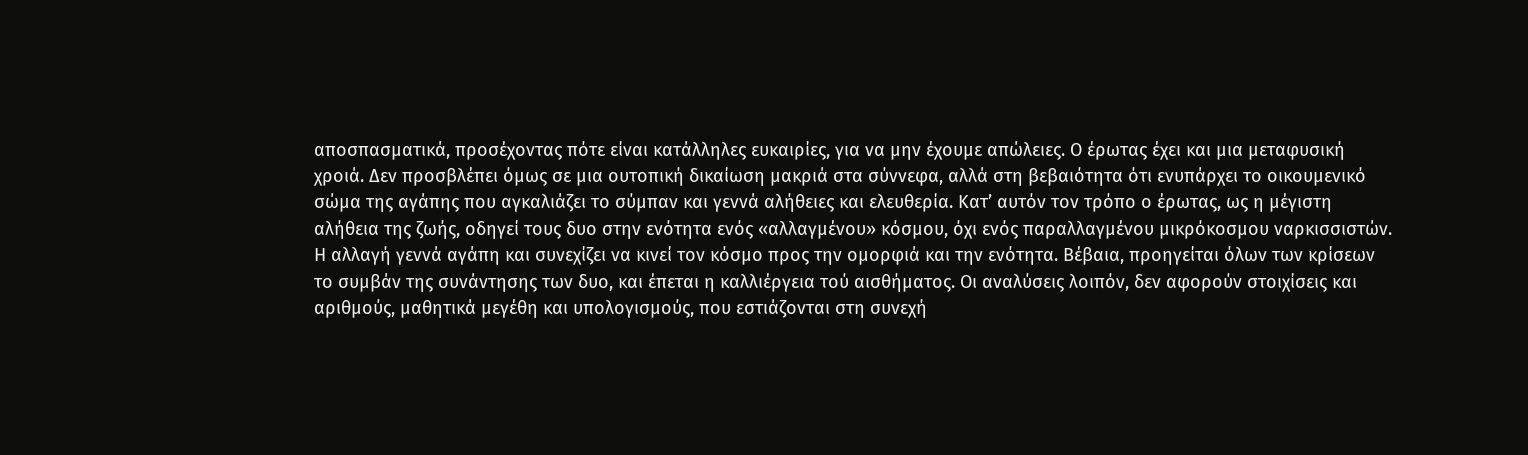αποσπασματικά, προσέχοντας πότε είναι κατάλληλες ευκαιρίες, για να μην έχουμε απώλειες. Ο έρωτας έχει και μια μεταφυσική χροιά. Δεν προσβλέπει όμως σε μια ουτοπική δικαίωση μακριά στα σύννεφα, αλλά στη βεβαιότητα ότι ενυπάρχει το οικουμενικό σώμα της αγάπης που αγκαλιάζει το σύμπαν και γεννά αλήθειες και ελευθερία. Κατ’ αυτόν τον τρόπο ο έρωτας, ως η μέγιστη αλήθεια της ζωής, οδηγεί τους δυο στην ενότητα ενός «αλλαγμένου» κόσμου, όχι ενός παραλλαγμένου μικρόκοσμου ναρκισσιστών. Η αλλαγή γεννά αγάπη και συνεχίζει να κινεί τον κόσμο προς την ομορφιά και την ενότητα. Βέβαια, προηγείται όλων των κρίσεων το συμβάν της συνάντησης των δυο, και έπεται η καλλιέργεια τού αισθήματος. Οι αναλύσεις λοιπόν, δεν αφορούν στοιχίσεις και αριθμούς, μαθητικά μεγέθη και υπολογισμούς, που εστιάζονται στη συνεχή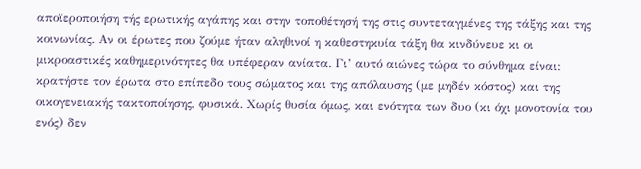αποϊεροποιήση τής ερωτικής αγάπης και στην τοποθέτησή της στις συντεταγμένες της τάξης και της κοινωνίας. Αν οι έρωτες που ζούμε ήταν αληθινοί η καθεστηκυία τάξη θα κινδύνευε κι οι μικροαστικές καθημερινότητες θα υπέφεραν ανίατα. Γι’ αυτό αιώνες τώρα το σύνθημα είναι: κρατήστε τον έρωτα στο επίπεδο τους σώματος και της απόλαυσης (με μηδέν κόστος) και της οικογενειακής τακτοποίησης, φυσικά. Χωρίς θυσία όμως, και ενότητα των δυο (κι όχι μονοτονία του ενός) δεν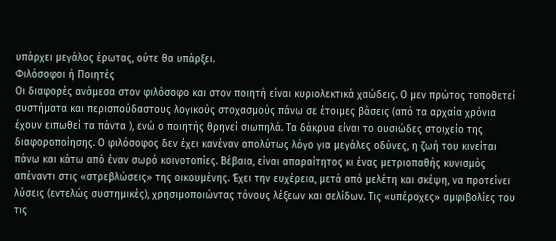υπάρχει μεγάλος έρωτας, ούτε θα υπάρξει.
Φιλόσοφοι ή Ποιητές
Οι διαφορές ανάμεσα στον φιλόσοφο και στον ποιητή είναι κυριολεκτικά χαώδεις. Ο μεν πρώτος τοποθετεί συστήματα και περισπούδαστους λογικούς στοχασμούς πάνω σε έτοιμες βάσεις (από τα αρχαία χρόνια έχουν ειπωθεί τα πάντα ), ενώ ο ποιητής θρηνεί σιωπηλά. Τα δάκρυα είναι το ουσιώδες στοιχείο της διαφοροποίησης. Ο φιλόσοφος δεν έχει κανέναν απολύτως λόγο για μεγάλες οδύνες, η ζωή του κινείται πάνω και κάτω από έναν σωρό κοινοτοπίες. Βέβαια, είναι απαραίτητος κι ένας μετριοπαθής κυνισμός απέναντι στις «στρεβλώσεις» της οικουμένης. Έχει την ευχέρεια, μετά από μελέτη και σκέψη, να προτείνει λύσεις (εντελώς συστημικές), χρησιμοποιώντας τόνους λέξεων και σελίδων. Τις «υπέροχες» αμφιβολίες του τις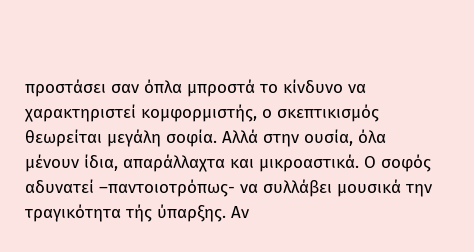προστάσει σαν όπλα μπροστά το κίνδυνο να χαρακτηριστεί κομφορμιστής, ο σκεπτικισμός θεωρείται μεγάλη σοφία. Αλλά στην ουσία, όλα μένουν ίδια, απαράλλαχτα και μικροαστικά. Ο σοφός αδυνατεί –παντοιοτρόπως- να συλλάβει μουσικά την τραγικότητα τής ύπαρξης. Αν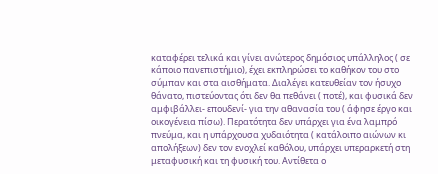καταφέρει τελικά και γίνει ανώτερος δημόσιος υπάλληλος ( σε κάποιο πανεπιστήμιο), έχει εκπληρώσει το καθήκον του στο σύμπαν και στα αισθήματα. Διαλέγει κατευθείαν τον ήσυχο θάνατο, πιστεύοντας ότι δεν θα πεθάνει ( ποτέ), και φυσικά δεν αμφιβάλλει- επουδενί- για την αθανασία του ( άφησε έργο και οικογένεια πίσω). Περατότητα δεν υπάρχει για ένα λαμπρό πνεύμα, και η υπάρχουσα χυδαιότητα ( κατάλοιπο αιώνων κι απολήξεων) δεν τον ενοχλεί καθόλου, υπάρχει υπεραρκετή στη μεταφυσική και τη φυσική του. Αντίθετα ο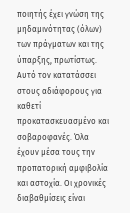ποιητής έχει γνώση της μηδαμινότητας (όλων) των πράγματων και της ύπαρξης, πρωτίστως. Αυτό τον κατατάσσει στους αδιάφορους για καθετί προκατασκευασμένο και σοβαροφανές. Όλα έχουν μέσα τους την προπατορική αμφιβολία και αστοχία. Οι χρονικές διαβαθμίσεις είναι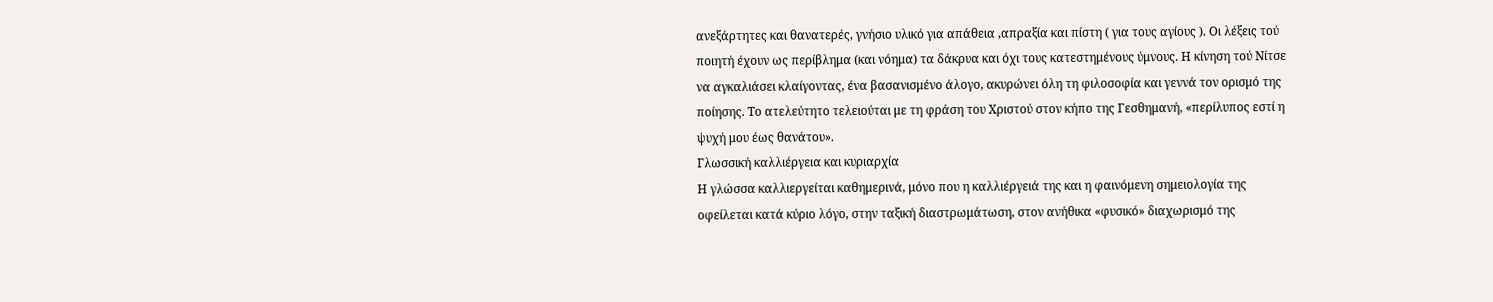ανεξάρτητες και θανατερές, γνήσιο υλικό για απάθεια ,απραξία και πίστη ( για τους αγίους ). Οι λέξεις τού ποιητή έχουν ως περίβλημα (και νόημα) τα δάκρυα και όχι τους κατεστημένους ύμνους. Η κίνηση τού Νίτσε να αγκαλιάσει κλαίγοντας, ένα βασανισμένο άλογο, ακυρώνει όλη τη φιλοσοφία και γεννά τον ορισμό της ποίησης. Το ατελεύτητο τελειούται με τη φράση του Χριστού στον κήπο της Γεσθημανή, «περίλυπος εστί η ψυχή μου έως θανάτου».
Γλωσσική καλλιέργεια και κυριαρχία
Η γλώσσα καλλιεργείται καθημερινά, μόνο που η καλλιέργειά της και η φαινόμενη σημειολογία της οφείλεται κατά κύριο λόγο, στην ταξική διαστρωμάτωση, στον ανήθικα «φυσικό» διαχωρισμό της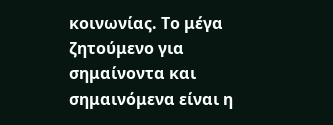κοινωνίας. Το μέγα ζητούμενο για σημαίνοντα και σημαινόμενα είναι η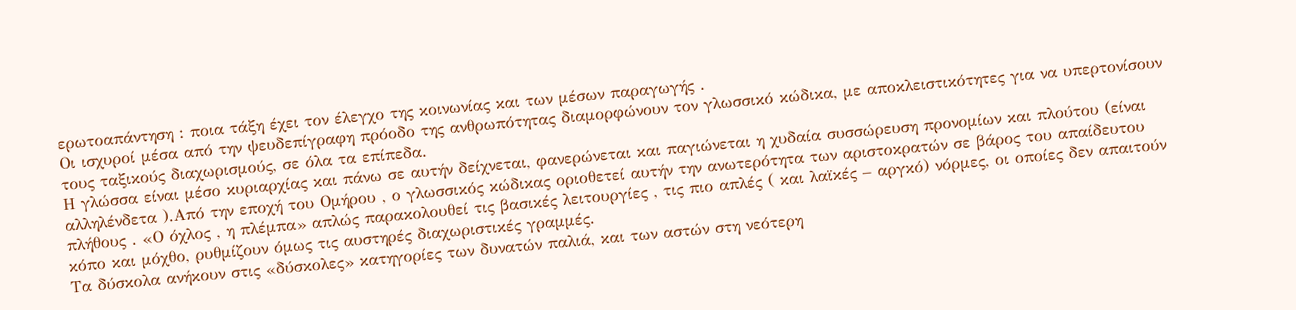ερωτοαπάντηση : ποια τάξη έχει τον έλεγχο της κοινωνίας και των μέσων παραγωγής .
Οι ισχυροί μέσα από την ψευδεπίγραφη πρόοδο της ανθρωπότητας διαμορφώνουν τον γλωσσικό κώδικα, με αποκλειστικότητες για να υπερτονίσουν τους ταξικούς διαχωρισμούς, σε όλα τα επίπεδα.
Η γλώσσα είναι μέσο κυριαρχίας και πάνω σε αυτήν δείχνεται, φανερώνεται και παγιώνεται η χυδαία συσσώρευση προνομίων και πλούτου (είναι αλληλένδετα ).Από την εποχή του Ομήρου , ο γλωσσικός κώδικας οριοθετεί αυτήν την ανωτερότητα των αριστοκρατών σε βάρος του απαίδευτου πλήθους . «Ο όχλος , η πλέμπα» απλώς παρακολουθεί τις βασικές λειτουργίες , τις πιο απλές ( και λαϊκές – αργκό) νόρμες, οι οποίες δεν απαιτούν κόπο και μόχθο, ρυθμίζουν όμως τις αυστηρές διαχωριστικές γραμμές.
Τα δύσκολα ανήκουν στις «δύσκολες» κατηγορίες των δυνατών παλιά, και των αστών στη νεότερη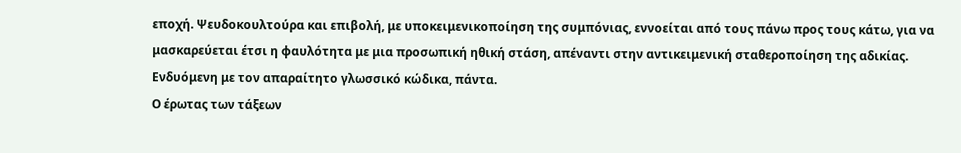εποχή. Ψευδοκουλτούρα και επιβολή, με υποκειμενικοποίηση της συμπόνιας, εννοείται από τους πάνω προς τους κάτω, για να μασκαρεύεται έτσι η φαυλότητα με μια προσωπική ηθική στάση, απέναντι στην αντικειμενική σταθεροποίηση της αδικίας. Ενδυόμενη με τον απαραίτητο γλωσσικό κώδικα, πάντα.
Ο έρωτας των τάξεων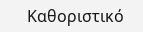Καθοριστικό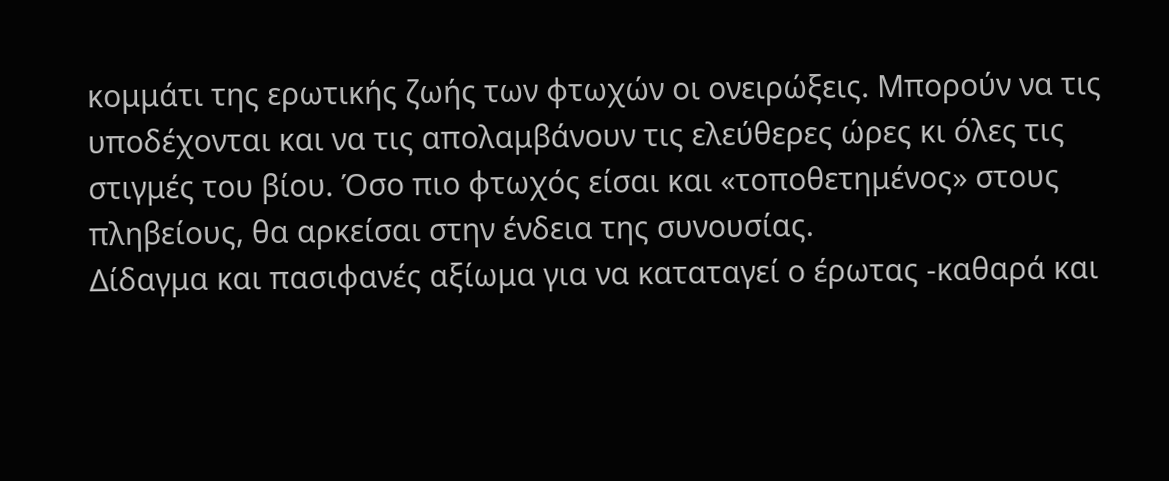κομμάτι της ερωτικής ζωής των φτωχών οι ονειρώξεις. Μπορούν να τις υποδέχονται και να τις απολαμβάνουν τις ελεύθερες ώρες κι όλες τις στιγμές του βίου. Όσο πιο φτωχός είσαι και «τοποθετημένος» στους πληβείους, θα αρκείσαι στην ένδεια της συνουσίας.
Δίδαγμα και πασιφανές αξίωμα για να καταταγεί ο έρωτας -καθαρά και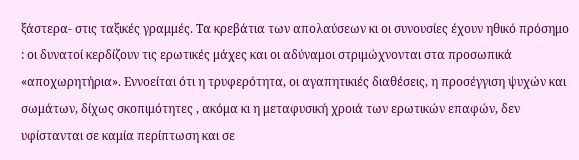ξάστερα- στις ταξικές γραμμές. Τα κρεβάτια των απολαύσεων κι οι συνουσίες έχουν ηθικό πρόσημο : οι δυνατοί κερδίζουν τις ερωτικές μάχες και οι αδύναμοι στριμώχνονται στα προσωπικά «αποχωρητήρια». Εννοείται ότι η τρυφερότητα, οι αγαπητικιές διαθέσεις, η προσέγγιση ψυχών και σωμάτων, δίχως σκοπιμότητες , ακόμα κι η μεταφυσική χροιά των ερωτικών επαφών, δεν υφίστανται σε καμία περίπτωση και σε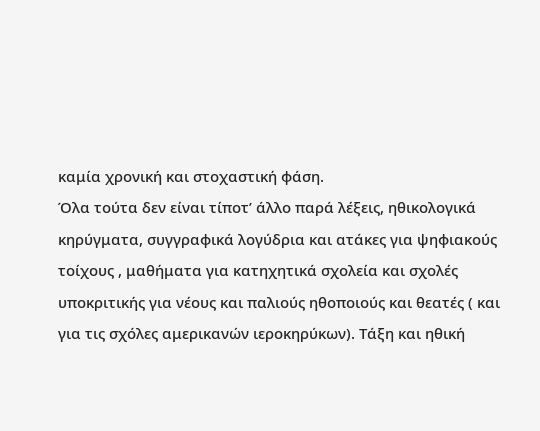καμία χρονική και στοχαστική φάση.
Όλα τούτα δεν είναι τίποτ’ άλλο παρά λέξεις, ηθικολογικά κηρύγματα, συγγραφικά λογύδρια και ατάκες για ψηφιακούς τοίχους , μαθήματα για κατηχητικά σχολεία και σχολές υποκριτικής για νέους και παλιούς ηθοποιούς και θεατές ( και για τις σχόλες αμερικανών ιεροκηρύκων). Τάξη και ηθική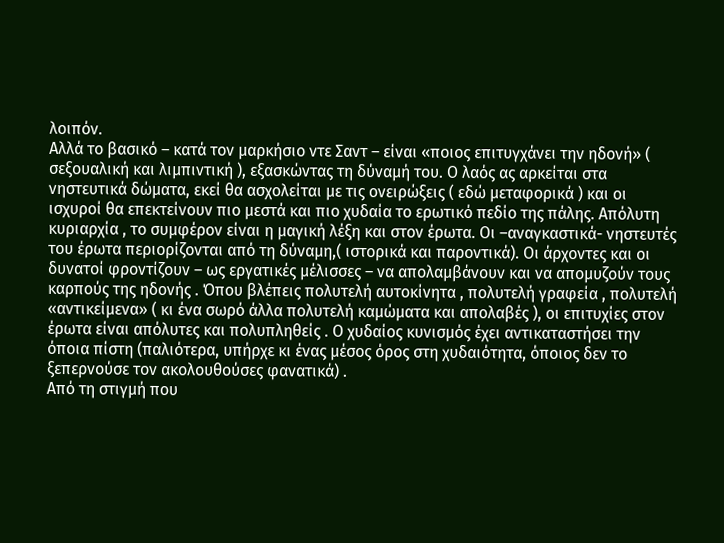λοιπόν.
Αλλά το βασικό – κατά τον μαρκήσιο ντε Σαντ – είναι «ποιος επιτυγχάνει την ηδονή» ( σεξουαλική και λιμπιντική ), εξασκώντας τη δύναμή του. Ο λαός ας αρκείται στα νηστευτικά δώματα, εκεί θα ασχολείται με τις ονειρώξεις ( εδώ μεταφορικά ) και οι ισχυροί θα επεκτείνουν πιο μεστά και πιο χυδαία το ερωτικό πεδίο της πάλης. Απόλυτη κυριαρχία , το συμφέρον είναι η μαγική λέξη και στον έρωτα. Οι –αναγκαστικά- νηστευτές του έρωτα περιορίζονται από τη δύναμη,( ιστορικά και παροντικά). Οι άρχοντες και οι δυνατοί φροντίζουν – ως εργατικές μέλισσες – να απολαμβάνουν και να απομυζούν τους καρπούς της ηδονής . Όπου βλέπεις πολυτελή αυτοκίνητα , πολυτελή γραφεία , πολυτελή «αντικείμενα» ( κι ένα σωρό άλλα πολυτελή καμώματα και απολαβές ), οι επιτυχίες στον έρωτα είναι απόλυτες και πολυπληθείς . Ο χυδαίος κυνισμός έχει αντικαταστήσει την όποια πίστη (παλιότερα, υπήρχε κι ένας μέσος όρος στη χυδαιότητα, όποιος δεν το ξεπερνούσε τον ακολουθούσες φανατικά) .
Από τη στιγμή που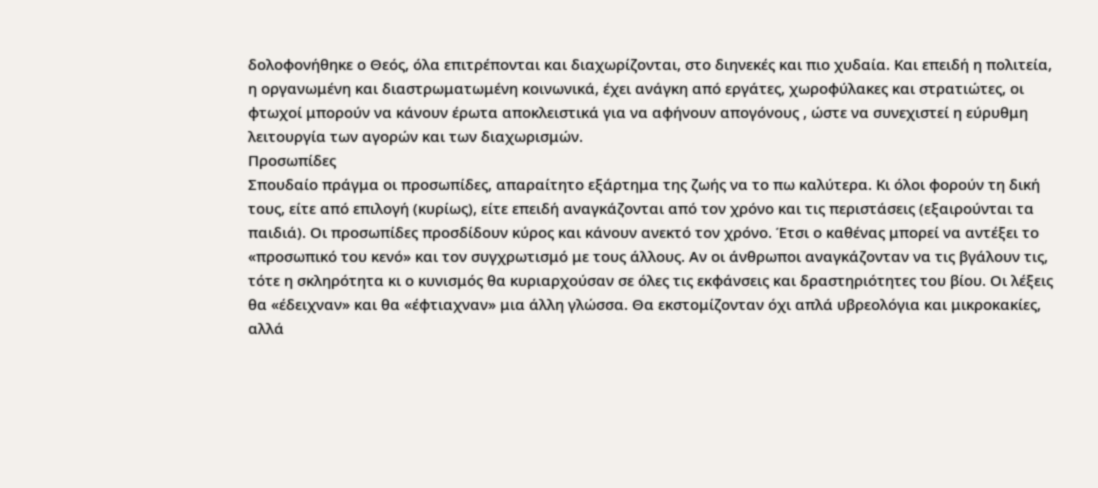δολοφονήθηκε ο Θεός, όλα επιτρέπονται και διαχωρίζονται, στο διηνεκές και πιο χυδαία. Και επειδή η πολιτεία, η οργανωμένη και διαστρωματωμένη κοινωνικά, έχει ανάγκη από εργάτες, χωροφύλακες και στρατιώτες, οι φτωχοί μπορούν να κάνουν έρωτα αποκλειστικά για να αφήνουν απογόνους , ώστε να συνεχιστεί η εύρυθμη λειτουργία των αγορών και των διαχωρισμών.
Προσωπίδες
Σπουδαίο πράγμα οι προσωπίδες, απαραίτητο εξάρτημα της ζωής να το πω καλύτερα. Κι όλοι φορούν τη δική τους, είτε από επιλογή (κυρίως), είτε επειδή αναγκάζονται από τον χρόνο και τις περιστάσεις (εξαιρούνται τα παιδιά). Οι προσωπίδες προσδίδουν κύρος και κάνουν ανεκτό τον χρόνο. Έτσι ο καθένας μπορεί να αντέξει το «προσωπικό του κενό» και τον συγχρωτισμό με τους άλλους. Αν οι άνθρωποι αναγκάζονταν να τις βγάλουν τις, τότε η σκληρότητα κι ο κυνισμός θα κυριαρχούσαν σε όλες τις εκφάνσεις και δραστηριότητες του βίου. Οι λέξεις θα «έδειχναν» και θα «έφτιαχναν» μια άλλη γλώσσα. Θα εκστομίζονταν όχι απλά υβρεολόγια και μικροκακίες, αλλά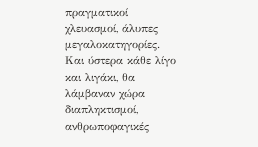πραγματικοί χλευασμοί, άλυπες μεγαλοκατηγορίες. Και ύστερα κάθε λίγο και λιγάκι, θα λάμβαναν χώρα διαπληκτισμοί, ανθρωποφαγικές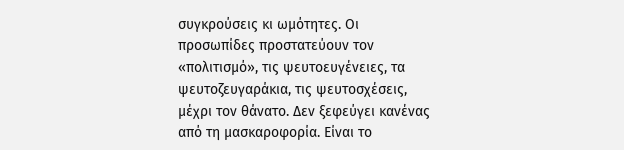συγκρούσεις κι ωμότητες. Οι προσωπίδες προστατεύουν τον «πολιτισμό», τις ψευτοευγένειες, τα ψευτοζευγαράκια, τις ψευτοσχέσεις, μέχρι τον θάνατο. Δεν ξεφεύγει κανένας από τη μασκαροφορία. Είναι το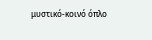μυστικό-κοινό όπλο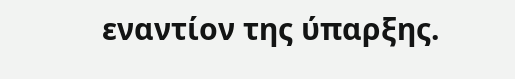εναντίον της ύπαρξης.